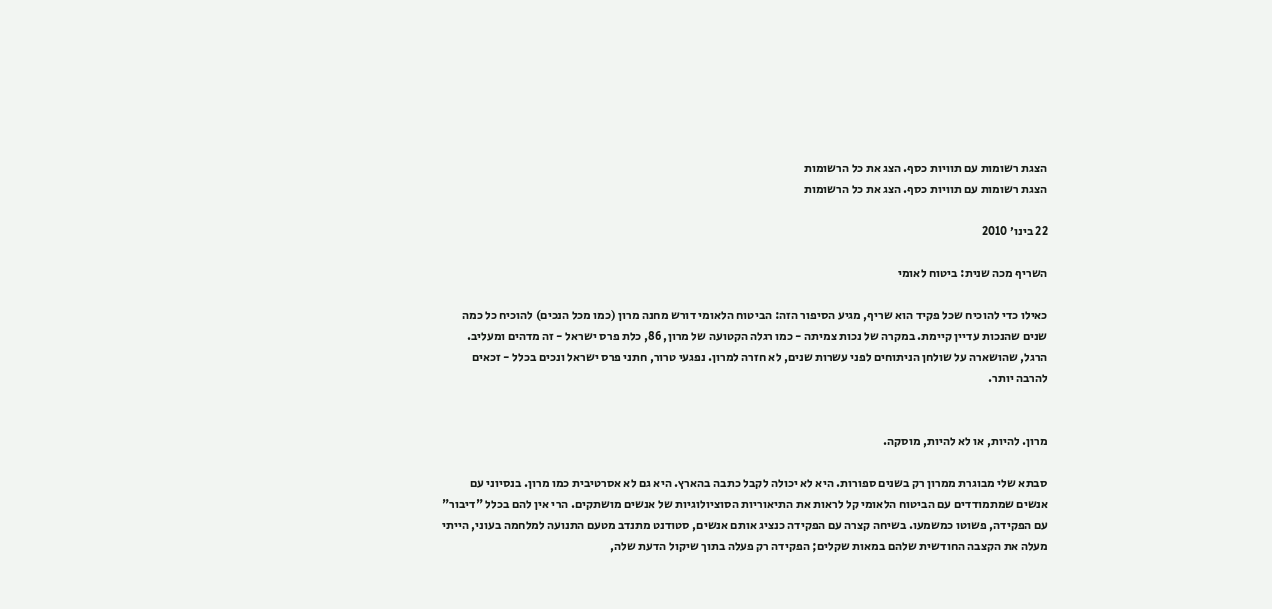הצגת רשומות עם תוויות כסף. הצג את כל הרשומות
הצגת רשומות עם תוויות כסף. הצג את כל הרשומות

22 בינו׳ 2010

השריף מכה שנית: ביטוח לאומי

כאילו כדי להוכיח שכל פקיד הוא שריף, מגיע הסיפור הזה: הביטוח הלאומי דורש מחנה מרון (כמו מכל הנכים) להוכיח כל כמה שנים שהנכות עדיין קיימת. במקרה של נכות צמיתה - כמו רגלה הקטועה של מרון, 86, כלת פרס ישראל - זה מדהים ומעליב. הרגל, שהושארה על שולחן הניתוחים לפני עשרות שנים, לא חזרה למרון. נפגעי טרור, חתני פרס ישראל ונכים בכלל - זכאים להרבה יותר.


מרון. להיות, או לא להיות, מוסקה.

סבתא שלי מבוגרת ממרון רק בשנים ספורות. היא לא יכולה לקבל כתבה בהארץ. היא גם לא אסרטיבית כמו מרון. בנסיוני עם אנשים שמתמודדים עם הביטוח הלאומי קל לראות את התיאוריות הסוציולוגיות של אנשים מושתקים. הרי אין להם בכלל "דיבור" עם הפקידה, פשוטו כמשמעו. בשיחה קצרה עם הפקידה כנציג אותם אנשים, סטודנט מתנדב מטעם התנועה למלחמה בעוני, הייתי מעלה את הקצבה החודשית שלהם במאות שקלים; הפקידה רק פעלה בתוך שיקול הדעת שלה,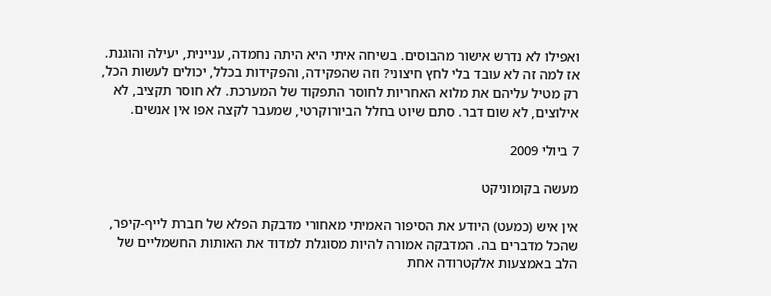ואפילו לא נדרש אישור מהבוסים. בשיחה איתי היא היתה נחמדה, עניינית, יעילה והוגנת. אז למה זה לא עובד בלי לחץ חיצוני? וזה שהפקידה, והפקידות בכלל, יכולים לעשות הכל, רק מטיל עליהם את מלוא האחריות לחוסר התפקוד של המערכת. לא חוסר תקציב, לא אילוצים, לא שום דבר. סתם שיוט בחלל הביורוקרטי, שמעבר לקצה אפו אין אנשים.

7 ביולי 2009

מעשה בקומוניקט

אין איש (כמעט) היודע את הסיפור האמיתי מאחורי מדבקת הפלא של חברת לייף-קיפר, שהכל מדברים בה. המדבקה אמורה להיות מסוגלת למדוד את האותות החשמליים של הלב באמצעות אלקטרודה אחת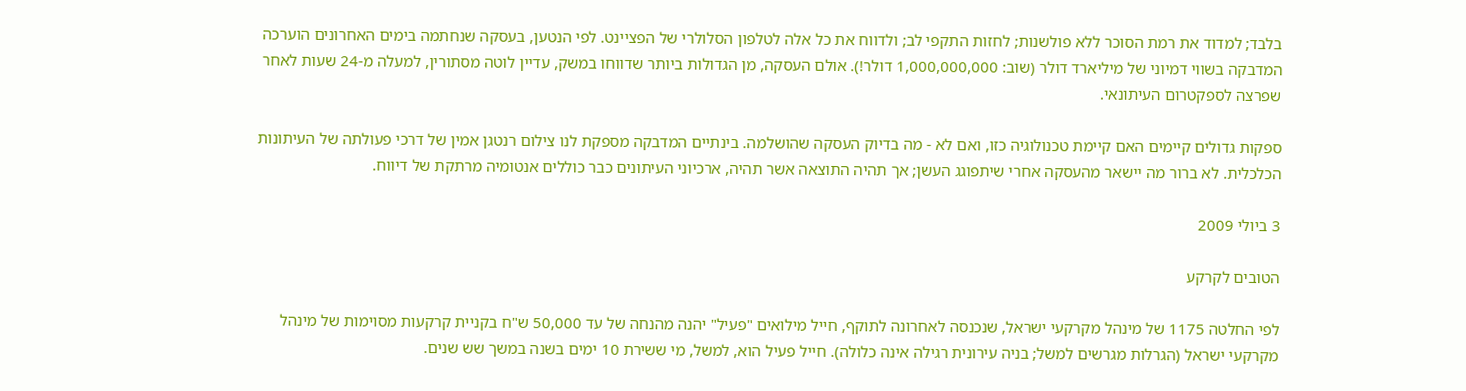בלבד; למדוד את רמת הסוכר ללא פולשנות; לחזות התקפי לב; ולדווח את כל אלה לטלפון הסלולרי של הפציינט. לפי הנטען, בעסקה שנחתמה בימים האחרונים הוערכה המדבקה בשווי דמיוני של מיליארד דולר (שוב: 1,000,000,000 דולר!). אולם העסקה, מן הגדולות ביותר שדווחו במשק, עדיין לוטה מסתורין, למעלה מ-24 שעות לאחר שפרצה לספקטרום העיתונאי.

ספקות גדולים קיימים האם קיימת טכנולוגיה כזו, ואם לא - מה בדיוק העסקה שהושלמה. בינתיים המדבקה מספקת לנו צילום רנטגן אמין של דרכי פעולתה של העיתונות הכלכלית. לא ברור מה יישאר מהעסקה אחרי שיתפוגג העשן; אך תהיה התוצאה אשר תהיה, ארכיוני העיתונים כבר כוללים אנטומיה מרתקת של דיווח.

3 ביולי 2009

הטובים לקרקע

לפי החלטה 1175 של מינהל מקרקעי ישראל, שנכנסה לאחרונה לתוקף, חייל מילואים "פעיל" יהנה מהנחה של עד 50,000 ש"ח בקניית קרקעות מסוימות של מינהל מקרקעי ישראל (הגרלות מגרשים למשל; בניה עירונית רגילה אינה כלולה). חייל פעיל הוא, למשל, מי ששירת 10 ימים בשנה במשך שש שנים.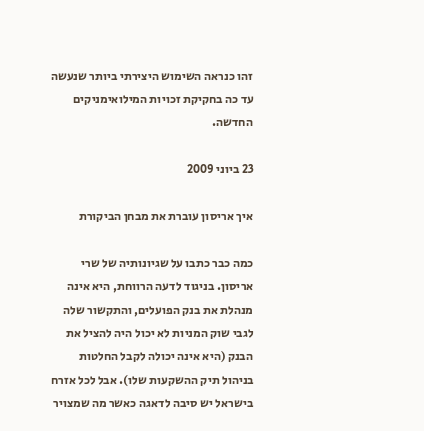זהו כנראה השימוש היצירתי ביותר שנעשה עד כה בחקיקת זכויות המילואימניקים החדשה.

23 ביוני 2009

איך אריסון עוברת את מבחן הביקורת

כמה כבר כתבו על שגיונותיה של שרי אריסון. בניגוד לדעה הרווחת, היא אינה מנהלת את בנק הפועלים, והתקשור שלה לגבי שוק המניות לא יכול היה להציל את הבנק (היא אינה יכולה לקבל החלטות בניהול תיק ההשקעות שלו). אבל לכל אזרח בישראל יש סיבה לדאגה כאשר מה שמצויר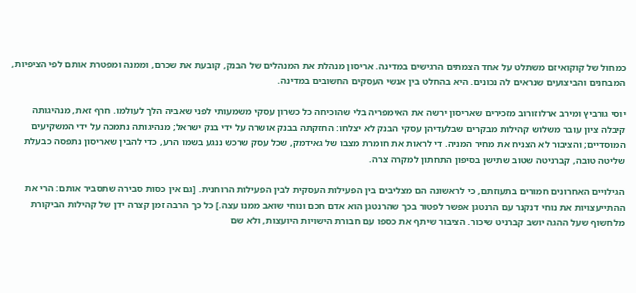כמחול של קוקואיזם משתלט על אחד הצמתים הרגישים במדינה. אריסון מנהלת את המנהלים של הבנק, קובעת את שכרם, וממנה ומפטרת אותם לפי הציפיות, המבחנים והביצועים שנראים לה נכונים. היא בהחלט בין אנשי העסקים החשובים במדינה.

יוסי גורביץ ומירב ארלוזורוב מזכירים שאריסון ירשה את האימפריה בלי שהוכיחה כל כשרון עסקי משמעותי לפני שאביה הלך לעולמו. חרף זאת, מנהיגותה קיבלה ציון עובר משלוש קהילות מבקרים שבלעדיהן עסקי הבנק לא יצלחו: החזקתה בבנק אושרה על ידי בנק ישראל; מנהיגותה נתמכה על ידי המשקיעים המוסדיים; והציבור לא הצניח את מחיר המניה. די לראות את חומרת מצבו של גאידמק, שכל עסק שרכש ננגע בשמו הרע, כדי להבין שאריסון נתפסה כבעלת שליטה טובה, קברניטה שטוב שתישן בסיפון התחתון למקרה צרה.

הגילויים האחרונים חמורים בתעוזתם, כי לראשונה הם מצליבים בין הפעילות העסקית לבין הפעילות הרוחנית. [גם אין כסות סבירה שתסביר אותם: הרי את ההתייעצויות את נוחי דנקנר עם הרנטגן אפשר לפטור בכך שהרנטגן הוא אדם חכם ונוחי שואב ממנו עצה.] כל כך הרבה זמן קצרה ידן של קהילות הביקורת מלחשוף שעל ההגה יושב קברניט שיכור. הציבור שיתף את כספו עם חבורת הישויות היועצות, ולא שם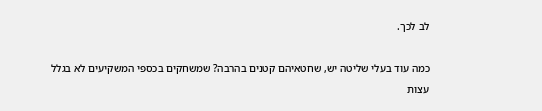לב לכך.

כמה עוד בעלי שליטה יש, שחטאיהם קטנים בהרבה? שמשחקים בכספי המשקיעים לא בגלל עצות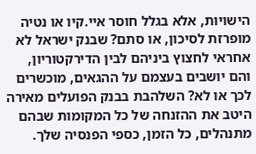הישויות, אלא בגלל חוסר איי.קיו או נטיה מופרזת לסיכון, או סתם? שבנק ישראל לא אחראי לחצוץ ביניהם לבין הדירקטוריון, והם יושבים בעצמם על ההגאים, מוכשרים לכך או לא? השלהבת בבנק הפועלים מאירה היטב את ההזנחה של כל המקומות שבהם מתנהלים, כל הזמן, כספי הפנסיה שלך.